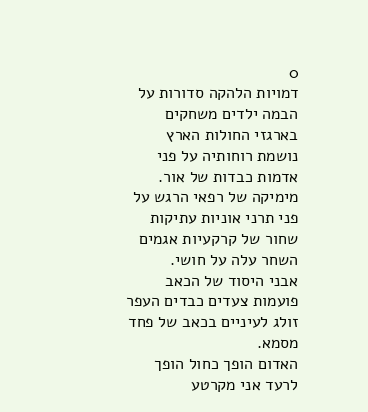0
דמויות הלהקה סדורות על הבמה ילדים משחקים בארגזי החולות הארץ נושמת רוחותיה על פני אדמות כבדות של אור.
מימיקה של רפאי הרגש על פני תרני אוניות עתיקות שחור של קרקעיות אגמים השחר עלה על חושי.
אבני היסוד של הכאב פועמות צעדים כבדים העפר זולג לעיניים בכאב של פחד מסמא.
האדום הופך כחול הופך לרעד אני מקרטע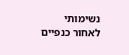נשימותי לאחור כנפיים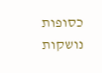כסופות נושקות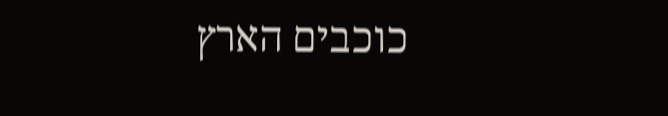כוכבים הארץ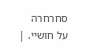סחרחרה על חושיי. |